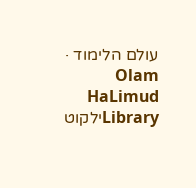עולם הלימוד · Olam HaLimud
Libraryילקוט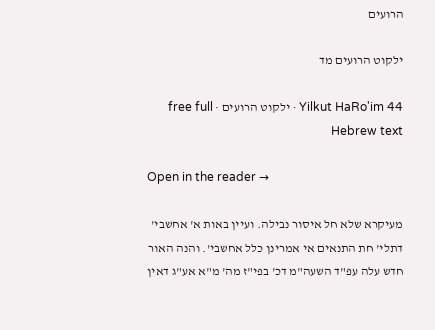הרועים

ילקוט הרועים מד

Yilkut HaRo'im 44 · ילקוט הרועים · free full Hebrew text

Open in the reader →

מעיקרא שלא חל איסור נבילה. ועיין באות א' אחשבי' דתלי' חת התנאים אי אמרינן כלל אחשבי'. והנה האור חדש עלה עפ"ד השעה"מ דכ' בפי"ז מה' מ"א אע"ג דאין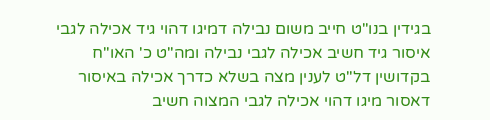בגידין בנו"ט חייב משום נבילה דמיגו דהוי גיד אכילה לגבי איסור גיד חשיב אכילה לגבי נבילה ומה"ט כ' האו"ח בקדושין דל"ט לענין מצה בשלא כדרך אכילה באיסור דאסור מיגו דהוי אכילה לגבי המצוה חשיב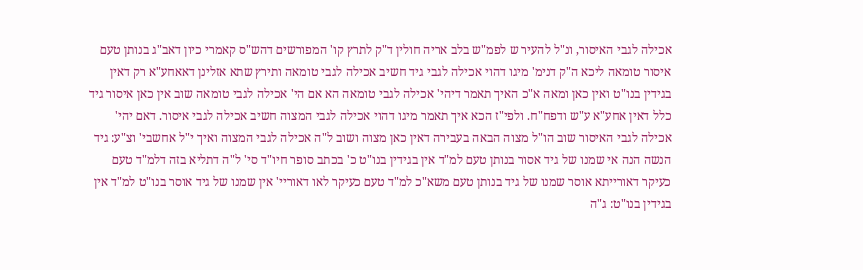אכילה לגבי האיסור, ונ"ל להעיר ש לפמ"ש בלב אריה חולין ד"ק לתרץ קו' המפורשים דהש"ס קאמרי כיון דאב"ג בנותן טעם איסור טומאה ליכא ה"ק דנימ' מיגו דהוי אכילה לגבי גיד חשיב אכילה לגבי טומאה ותירץ שתא אזלינן דאאחע"א רק דאין בגידין בנו"ט ואין כאן ומאה א"כ האיך תאמר דיהי' אכילה לגבי טומאה הא אם הי' אכילה לגבי טומאה שוב אין כאן איסור גיד כלל דאין אחע"א ע"ש ודפח"ח. ולפי"ז הכא איך תאמר מיגו דהוי אכילה לגבי המצוה חשיב אכילה לגבי איסור. דאם יהי' אכילה לגבי האיסור שוב הו"ל מצוה הבאה בעבירה דאין כאן מצוה ושוב ל"ה אכילה לגבי המצוה ואיך י"ל אחשבי' וצ"ע: גיד הנשה הנה אי שמנו של גיד אסור בנותן טעם למ"ד אין בגידין בנו"ט כ' בכתב סופר חיו"ד סי' ל"ה דתליא בזה דלמ"ד טעם כעיקר דאורייתא אוסר שמנו של גיד בנותן טעם משא"כ למ"ד טעם כעיקר לאו דאוריי' אין שמנו של גיד אוסר בנו"ט למ"ד אין בגידין בנו"ט: ג"ה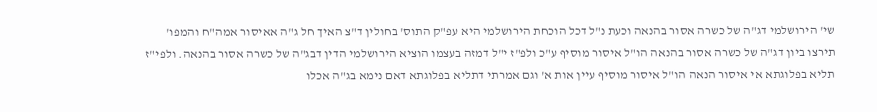שי' הירושלמי דג"ה של כשרה אסור בהנאה וכעת נ"ל דכל הוכחת הירושלמי היא עפ"ק התוס' בחולין ד"צ האיך חל ג"ה אאיסור אמה"ח והמפו' תירצו ביון דג"ה של כשרה אסור בהנאה הו"ל איסור מוסיף ע"כ ולפ"ז י"ל דמזה בעצמו הוציא הירושלמי הדין דבג"ה של כשרה אסור בהנאה. ולפי"ז תליא בפלוגתא אי איסור הנאה הו"ל איסור מוסיף עיין אות א' וגם אמרתי דתליא בפלוגתא דאם נימא בג"ה אכלו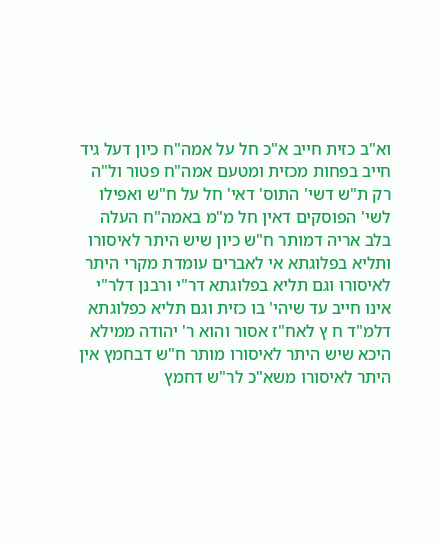וא"ב כזית חייב א"כ חל על אמה"ח כיון דעל גיד חייב בפחות מכזית ומטעם אמה"ח פטור ול"ה רק ת"ש דשי' התוס' דאי' חל על ח"ש ואפילו לשי' הפוסקים דאין חל מ"מ באמה"ח העלה בלב אריה דמותר ח"ש כיון שיש היתר לאיסורו ותליא בפלוגתא אי לאברים עומדת מקרי היתר לאיסורו וגם תליא בפלוגתא דר"י ורבנן דלר"י אינו חייב עד שיהי' בו כזית וגם תליא כפלוגתא דלמ"ד ח ץ לאח"ז אסור והוא ר' יהודה ממילא היכא שיש היתר לאיסורו מותר ח"ש דבחמץ אין היתר לאיסורו משא"כ לר"ש דחמץ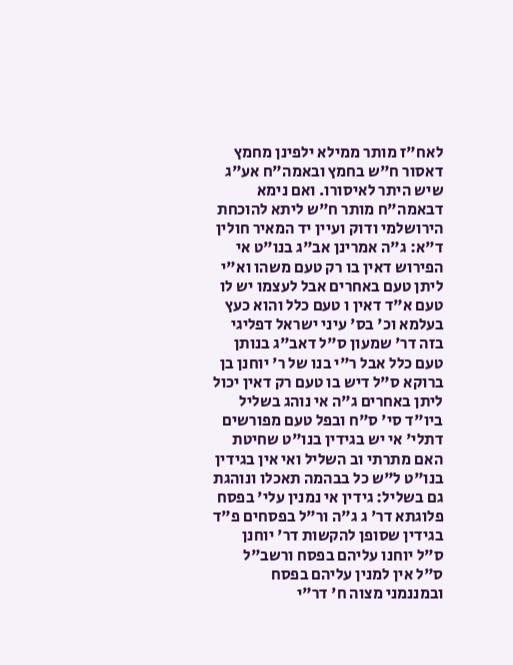לאח"ז מותר ממילא ילפינן מחמץ דאסור ח"ש בחמץ ובאמה"ח אע"ג שיש היתר לאיסורו. ואם נימא דבאמה"ח מותר ח"ש ליתא להוכחת הירושלמי ודוק ועיין יד המאיר חולין ד"א: ג"ה אמרינן אב"ג בנו"ט אי הפירוש דאין בו רק טעם משהו וא"י ליתן טעם באחרים אבל לעצמו יש לו טעם א"ד דאין ו טעם כלל והוא כעץ בעלמא וכ' בס' עיני ישראל דפליגי בזה דר' שמעון ס"ל דאב"ג בנותן טעם כלל אבל ר"י בנו של ר' יוחנן בן ברוקא ס"ל דיש בו טעם רק דאין יכול ליתן באחרים ג"ה אי נוהג בשליל ביו"ד סי' ס"ח ובפל טעם מפורשים דתלי' אי יש בגידין בנו"ט שחיטת האם מתרתי וב השליל ואי אין בגידין בנו"ט ל"ש כל בבהמה תאכלו ונוהגת גם בשליל: גידין אי נמנין עלי' בפסח פלוגתא דר' ג ג"ה ור"ל בפסחים פ"ד בגידין שסופן להקשות דר' יוחנן ס"ל יוחנו עליהם בפסח ורשב"ל ס"ל אין למנין עליהם בפסח ובמננמני מצוה ח' דר"י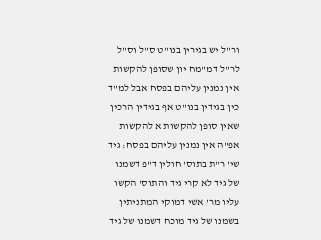ור"ל יש בגירין בנו"ט ס"ל וס"ל לר"ל דמ"מח יון שסופן להקשות אין נמנין עליהם בפסח אבל למ"ד כין בגידין בנו"ט אף בגידין הרכין שאין סופן להקשות א להקשות אפ"ה אין נמנין עליהם בפסח: גיד שי' ר"ת בתוס' חולין ד"פ דשמנו של גיד לא קרי גיד והתוס' הקשו עליו מר' אשי דמוקי המתניתין בשמנו של גיד מוכח דשמנו של גיד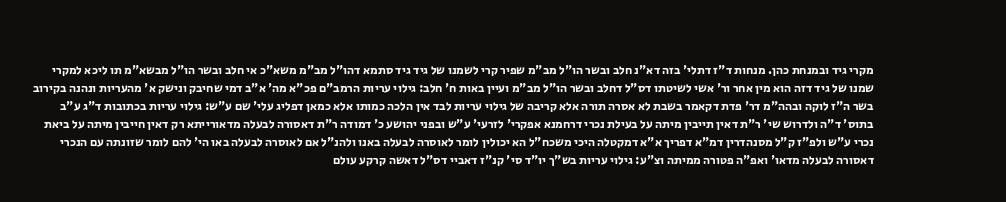מקרי גיד ובמנחת כהן. מנחות ד"ז דתלי' בזה דא"נ חלב ובשר הו"ל מב"מ שפיר קרי לשמנו של גיד גיד סתמא דהו"ל מב"מ משא"כ אי חלב ובשר הו"ל מבשא"מ תו ליכא למקרי שמנו של גיד דזה הוא מין אחר ור' אשי לשיטתו דס"ל דחלב ובשר הו"ל מב"מ ועיין באות ח' חלב: גילוי עריות הרמב"ם פכ"א מה' א"ב דמי שחיבק ונישק א' מהעריות ונהנה בקירוב בשר ה"ז לוקה ובהה"מ דר' פדת דקאמר בשבת לא אסרה תורה אלא קריבה של גילוי עריות לבד אין הלכה כמותו אלא כמאן דפליג עלי' שם ע"ש: גילוי עריות בכתובות ד"ג ע"ב בתוס' ד"ה ולדרוש שי' ר"ת דאין תייבין מיתה על בעילת נכרי דרחמנא אפקרי' לזרעי' ע"ש ובפני יהושע כ' דמודה ר"ת דאסורה לבעלה מדאורייתא רק דאין חייבין מיתה על ביאת נכרי ע"ש ולפ"ז ק"ל מסנהדרין דמ"א דפריך א"א דמקטלה היכי משכח"ל הא יכולין לומר לאוסרה לבעלה באנו ולהנ"ל אם לאוסרה לבעלה באו הי' להם לומר שזונתה עם הנכרי דאסורה לבעלה מדאו' ואפ"ה פטורה ממיתה וצ"ע: גילוי עריות בש"ך יו"ד סי' קנ"ז דאביי דס"ל דאשה קרקע עולם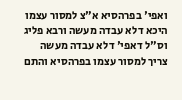ואפי' בפרהסיא א"צ למסור עצמו היכא דלא עבדה מעשה ורבא פליג וס"ל דאפי' דלא עבדה מעשה צריך למסור עצמו בפרהסיא והתם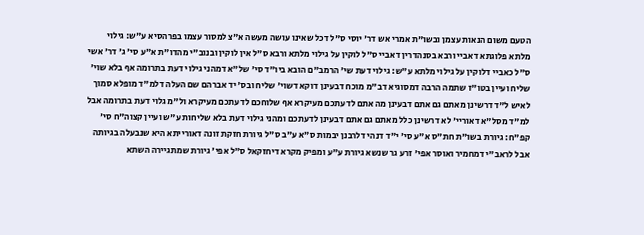הטעם משום הנאות עצמן ובשו"ת אמרי אש דר' יוסי ס"ל דכל שאינו עושה מעשה א"צ למסור עצמו בפרהסיא ע"ש: גילוי מלתא פלוגתא דאביי ורבא בסנהדרין דאביי ס"ל לוקין על גילוי מלתא ורבא ס"ל אין לוקין ובנוב"י מהדו"ת א"ע סי' ג' דר' אשי ס"ל כאביי דלוקין על גילוי מלתא ע"ש: גילוי דעת שי' הרמב"ם הובא ביו"ד סי' של"א דמהני גילוי דעת בתרומה אף בלא שוי' שליח ועיין בטו"ז שתמה הרבה דמסוגיא דב"מ מוכח דבעינן דוקא דשוי' שליח ובס' יד אברהם שם העלה דלמ"ד מופלא סמוך לאיש ל"ד דרשינן מאתם גם אתם דבעינן מה אתם לדעתכם מעיקרא אף שלוחכם לדעתכם מעיקרא ול"מ גלוי דעת בתרומה אבל למ"ד מסל"א דאוריי' לא דרשינן כלל מאתם גם אתם דבעינן לדעתכם ומהני גילוי דעת בלא שליחות ע"ש ועיין קצוה"ח סי' קפ"ח: גיורת בשו"ת חת"ס א"ע סי' י"ד דנהי דלרבנן יבמות ס"א ע"ב ס"ל גיורת חזקת זונה דאורייתא היא שנבעלה בגיותה אבל לראב"י דמחמיר ואוסר אפי' זרע גר שנשא גיורת ע"ע ומפיק מקרא דיחזקאל ס"ל אפי' גיורת שמתגיירה השתא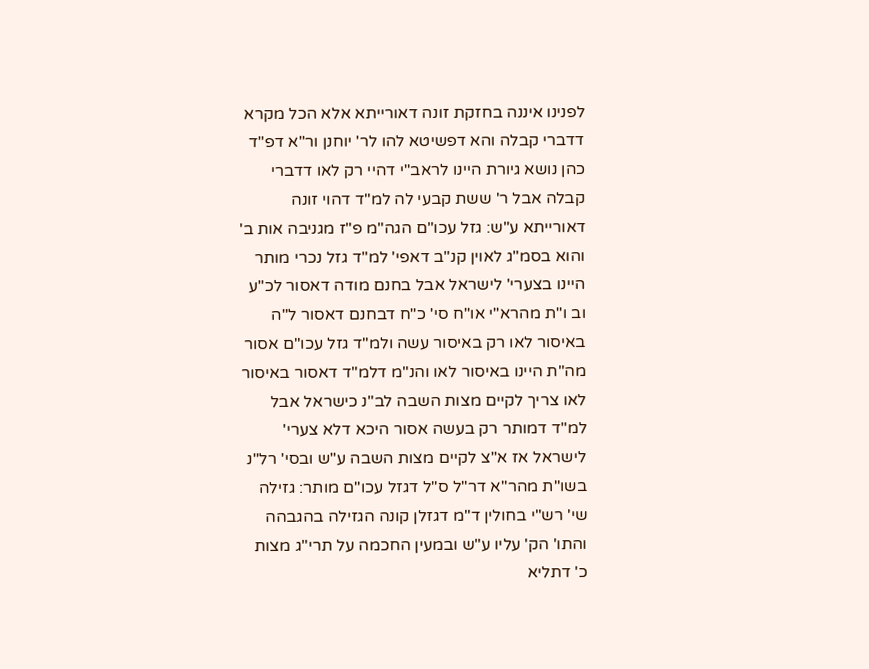לפנינו איננה בחזקת זונה דאורייתא אלא הכל מקרא דדברי קבלה והא דפשיטא להו לר' יוחנן ור"א דפ"ד כהן נושא גיורת היינו לראב"י דהיי רק לאו דדברי קבלה אבל ר' ששת קבעי לה למ"ד דהוי זונה דאורייתא ע"ש: גזל עכו"ם הגה"מ פ"ז מגניבה אות ב' והוא בסמ"ג לאוין קנ"ב דאפי' למ"ד גזל נכרי מותר היינו בצערי' לישראל אבל בחנם מודה דאסור לכ"ע וב ו"ת מהרא"י או"ח סי' כ"ח דבחנם דאסור ל"ה באיסור לאו רק באיסור עשה ולמ"ד גזל עכו"ם אסור מה"ת היינו באיסור לאו והנ"מ דלמ"ד דאסור באיסור לאו צריך לקיים מצות השבה לב"נ כישראל אבל למ"ד דמותר רק בעשה אסור היכא דלא צערי' לישראל אז א"צ לקיים מצות השבה ע"ש ובסי' רל"נ בשו"ת מהר"א דר"ל ס"ל דגזל עכו"ם מותר: גזילה שי' רש"י בחולין ד"מ דגזלן קונה הגזילה בהגבהה והתו' הק' עליו ע"ש ובמעין החכמה על תרי"ג מצות כ' דתליא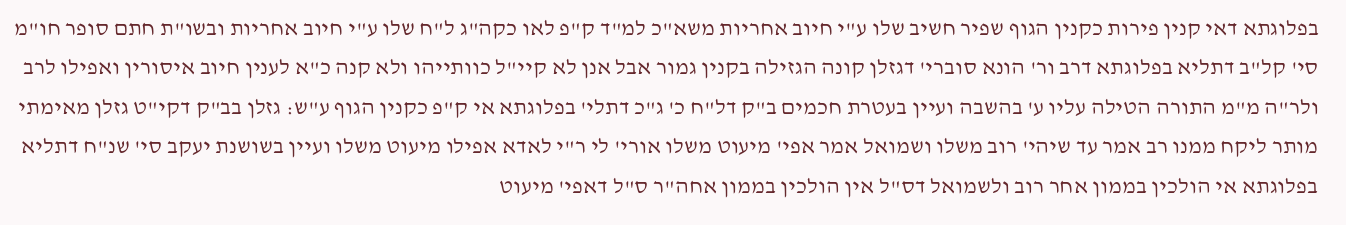בפלוגתא דאי קנין פירות כקנין הגוף שפיר חשיב שלו ע"י חיוב אחריות משא"כ למ"ד ק"פ לאו כקה"ג ל"ח שלו ע"י חיוב אחריות ובשו"ת חתם סופר חו"מ סי' קל"ב דתליא בפלוגתא דרב ור' הונא סוברי' דגזלן קונה הגזילה בקנין גמור אבל אנן לא קיי"ל כוותייהו ולא קנה כ"א לענין חיוב איסורין ואפילו לרב ולר"ה מ"מ התורה הטילה עליו ע' בהשבה ועיין בעטרת חכמים ב"ק דל"ח כ' ג"כ דתלי' בפלוגתא אי ק"פ כקנין הגוף ע"ש: גזלן בב"ק דקי"ט גזלן מאימתי מותר ליקח ממנו רב אמר עד שיהי' רוב משלו ושמואל אמר אפי' מיעוט משלו אורי' לי ר"י לאדא אפילו מיעוט משלו ועיין בשושנת יעקב סי' שנ"ח דתליא בפלוגתא אי הולכין בממון אחר רוב ולשמואל דס"ל אין הולכין בממון אחה"ר ס"ל דאפי' מיעוט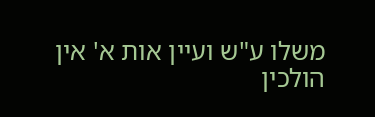משלו ע"ש ועיין אות א' אין הולכין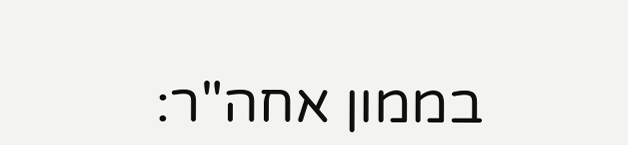בממון אחה"ר: